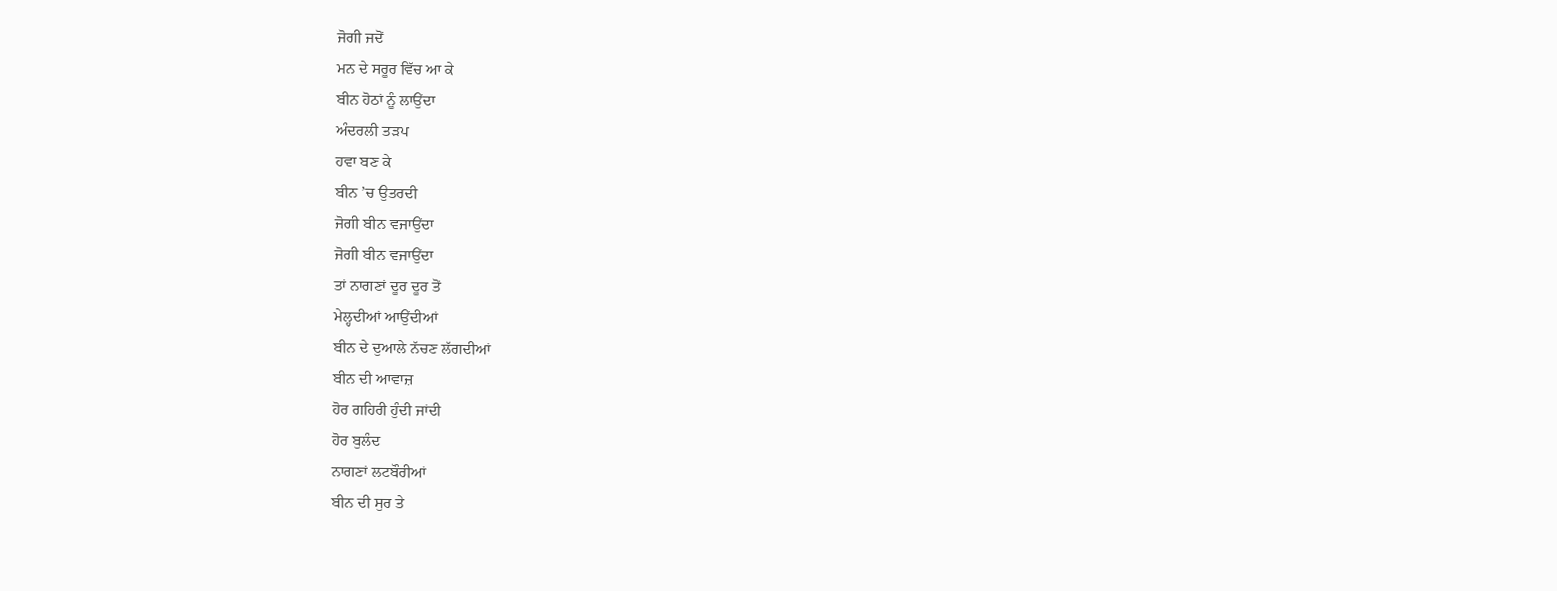ਜੋਗੀ ਜਦੋਂ
ਮਨ ਦੇ ਸਰੂਰ ਵਿੱਚ ਆ ਕੇ
ਬੀਨ ਹੋਠਾਂ ਨੂੰ ਲਾਉਂਦਾ
ਅੰਦਰਲੀ ਤੜਪ
ਹਵਾ ਬਣ ਕੇ
ਬੀਨ ’ਚ ਉਤਰਦੀ
ਜੋਗੀ ਬੀਨ ਵਜਾਉਂਦਾ
ਜੋਗੀ ਬੀਨ ਵਜਾਉਂਦਾ
ਤਾਂ ਨਾਗਣਾਂ ਦੂਰ ਦੂਰ ਤੋਂ
ਮੇਲ੍ਹਦੀਆਂ ਆਉਂਦੀਆਂ
ਬੀਨ ਦੇ ਦੁਆਲੇ ਨੱਚਣ ਲੱਗਦੀਆਂ
ਬੀਨ ਦੀ ਆਵਾਜ਼
ਹੋਰ ਗਹਿਰੀ ਹੁੰਦੀ ਜਾਂਦੀ
ਹੋਰ ਬੁਲੰਦ
ਨਾਗਣਾਂ ਲਟਬੌਰੀਆਂ
ਬੀਨ ਦੀ ਸੁਰ ਤੇ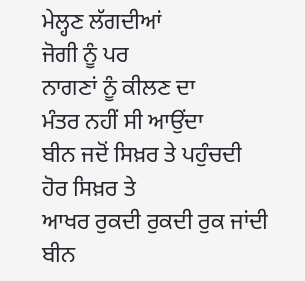ਮੇਲ੍ਹਣ ਲੱਗਦੀਆਂ
ਜੋਗੀ ਨੂੰ ਪਰ
ਨਾਗਣਾਂ ਨੂੰ ਕੀਲਣ ਦਾ
ਮੰਤਰ ਨਹੀਂ ਸੀ ਆਉਂਦਾ
ਬੀਨ ਜਦੋਂ ਸਿਖ਼ਰ ਤੇ ਪਹੁੰਚਦੀ
ਹੋਰ ਸਿਖ਼ਰ ਤੇ
ਆਖਰ ਰੁਕਦੀ ਰੁਕਦੀ ਰੁਕ ਜਾਂਦੀ
ਬੀਨ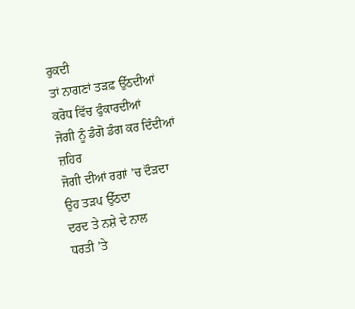ਰੁਕਦੀ
ਤਾਂ ਨਾਗਣਾਂ ਤੜਫ਼ ਉੱਠਦੀਆਂ
ਕਰੋਧ ਵਿੱਚ ਫੁੰਕਾਰਦੀਆਂ
ਜੋਗੀ ਨੂੰ ਡੰਗੋ ਡੰਗ ਕਰ ਦਿੰਦੀਆਂ
ਜ਼ਹਿਰ
ਜੋਗੀ ਦੀਆਂ ਰਗਾਂ ’ਚ ਦੌੜਦਾ
ਉਹ ਤੜਪ ਉੱਠਦਾ
ਦਰਦ ਤੇ ਨਸ਼ੇ ਦੇ ਨਾਲ
ਧਰਤੀ ’ਤੇ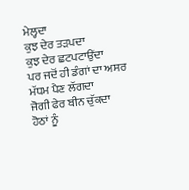ਮੇਲ੍ਹਦਾ
ਕੁਝ ਦੇਰ ਤੜਪਦਾ
ਕੁਝ ਦੇਰ ਛਟਪਟਾਉਂਦਾ
ਪਰ ਜਦੋਂ ਹੀ ਡੰਗਾਂ ਦਾ ਅਸਰ
ਮੱਧਮ ਪੈਣ ਲੱਗਦਾ
ਜੋਗੀ ਫੇਰ ਬੀਨ ਚੁੱਕਦਾ
ਹੋਠਾਂ ਨੂੰ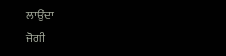ਲਾਉਂਦਾ
ਜੋਗੀ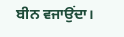ਬੀਨ ਵਜਾਉਂਦਾ।